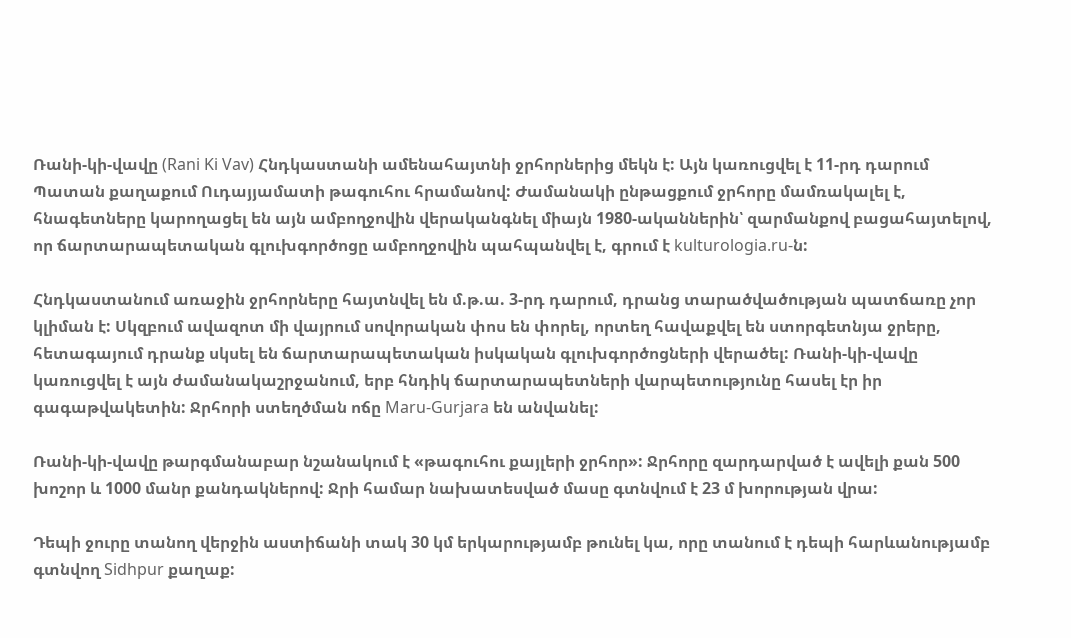Ռանի-կի-վավը (Rani Ki Vav) Հնդկաստանի ամենահայտնի ջրհորներից մեկն է: Այն կառուցվել է 11-րդ դարում Պատան քաղաքում Ուդայյամատի թագուհու հրամանով: Ժամանակի ընթացքում ջրհորը մամռակալել է, հնագետները կարողացել են այն ամբողջովին վերականգնել միայն 1980-ականներին՝ զարմանքով բացահայտելով, որ ճարտարապետական գլուխգործոցը ամբողջովին պահպանվել է, գրում է kulturologia.ru-ն:

Հնդկաստանում առաջին ջրհորները հայտնվել են մ.թ.ա. 3-րդ դարում, դրանց տարածվածության պատճառը չոր կլիման է: Սկզբում ավազոտ մի վայրում սովորական փոս են փորել, որտեղ հավաքվել են ստորգետնյա ջրերը, հետագայում դրանք սկսել են ճարտարապետական իսկական գլուխգործոցների վերածել: Ռանի-կի-վավը կառուցվել է այն ժամանակաշրջանում, երբ հնդիկ ճարտարապետների վարպետությունը հասել էր իր գագաթվակետին: Ջրհորի ստեղծման ոճը Maru-Gurjara են անվանել:

Ռանի-կի-վավը թարգմանաբար նշանակում է «թագուհու քայլերի ջրհոր»: Ջրհորը զարդարված է ավելի քան 500 խոշոր և 1000 մանր քանդակներով: Ջրի համար նախատեսված մասը գտնվում է 23 մ խորության վրա:

Դեպի ջուրը տանող վերջին աստիճանի տակ 30 կմ երկարությամբ թունել կա, որը տանում է դեպի հարևանությամբ գտնվող Sidhpur քաղաք: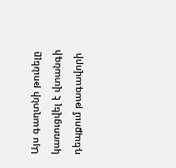Այս գաղտնի թունելը կառուցվել է վտանգի դեպքում թագավորի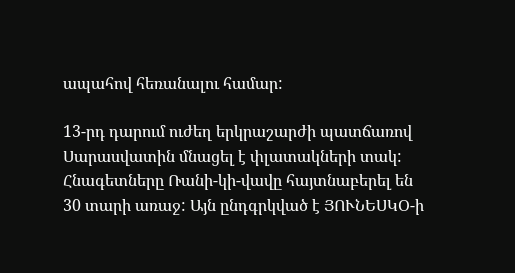ապահով հեռանալու համար:

13-րդ դարում ուժեղ երկրաշարժի պատճառով Սարասվատին մնացել է փլատակների տակ: Հնագետները Ռանի-կի-վավը հայտնաբերել են 30 տարի առաջ: Այն ընդգրկված է ՅՈՒՆԵՍԿՕ-ի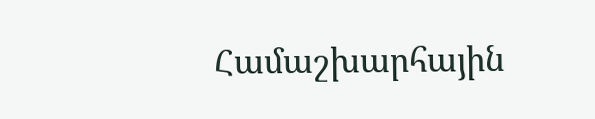Համաշխարհային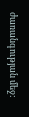ժառանգության մեջ: